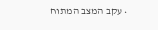• עקב המצב המתוח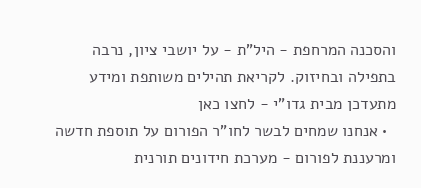והסכנה המרחפת - היל"ת - על יושבי ציון, נרבה בתפילה ובחיזוק. לקריאת תהילים משותפת ומידע מתעדכן מבית גדו"י - לחצו כאן
  • אנחנו שמחים לבשר לחו"ר הפורום על תוספת חדשה ומרעננת לפורום - מערכת חידונים תורנית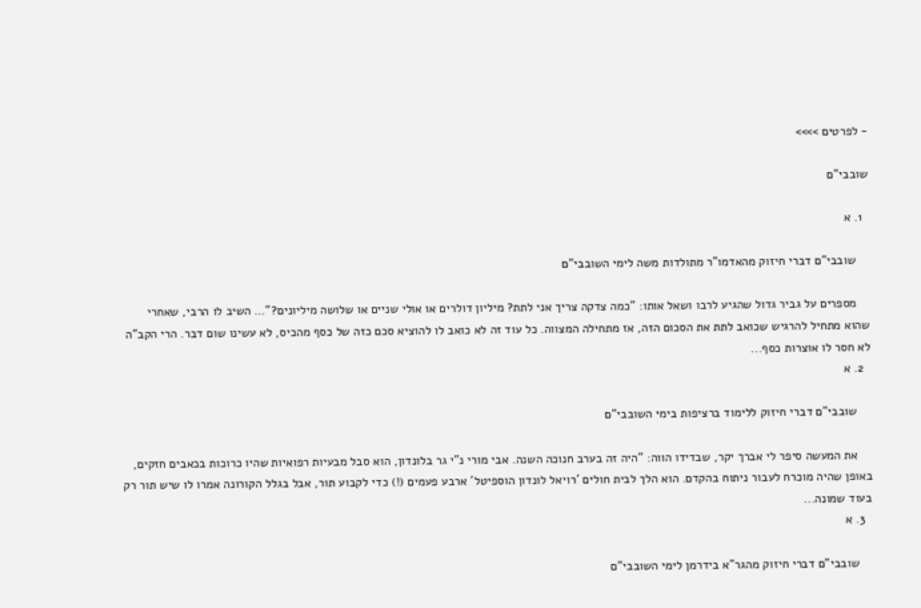- לפרטים >>>>

שובבי"ם

  1. א

    שובבי"ם דברי חיזוק מהאדמו"ר מתולדות משה לימי השובבי"ם

    מספרים על גביר גדול שהגיע לרבו ושאל אותו: "כמה צדקה צריך אני לתת? מיליון דולרים או אולי שניים או שלושה מיליונים?"… השיב לו הרבי, שאחרי שהוא מתחיל להרגיש שכואב לתת את הסכום הזה, אז מתחילה המצווה. כל עוד זה לא כואב לו להוציא סכם כזה של כסף מהכיס, לא עשינו שום דבר. הרי הקב"ה לא חסר לו אוצרות כסף...
  2. א

    שובבי"ם דברי חיזוק ללימוד ברציפות בימי השובבי"ם

    את המעשה סיפר לי אברך יקר, שבדידו הווה: "היה זה בערב חנוכה השנה. אבי מורי נ"י גר בלונדון, הוא סבל מבעיות רפואיות שהיו כרוכות בכאבים חזקים, באופן שהיה מוכרח לעבור ניתוח בהקדם. הוא הלך לבית חולים 'רויאל לונדון הוספיטל' ארבע פעמים (!) כדי לקבוע תור, אבל בגלל הקורונה אמרו לו שיש תור רק בעוד שמונה...
  3. א

    שובבי"ם דברי חיזוק מהגר"א בידרמן לימי השובבי"ם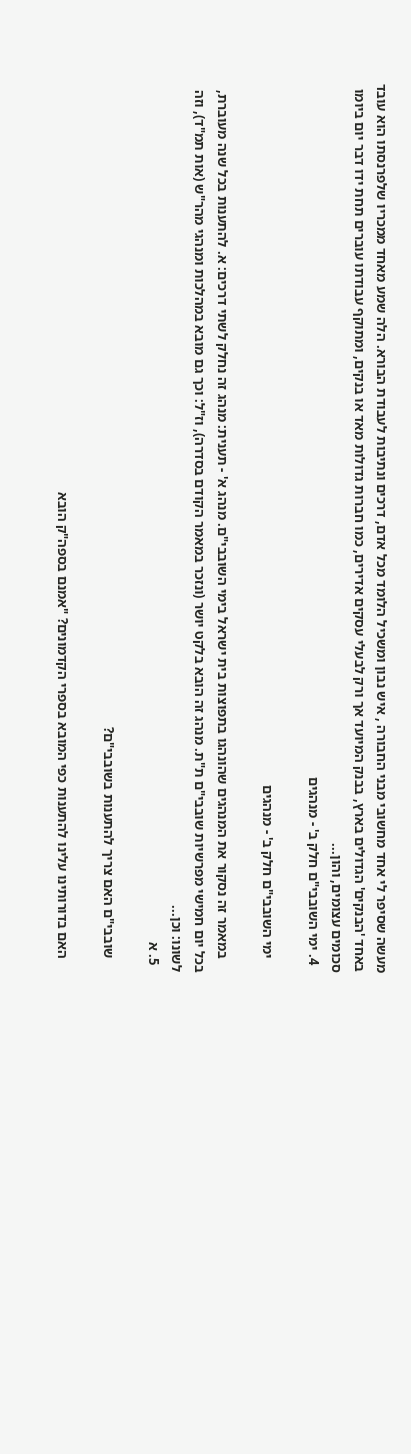מעשה שסיפר לי אחד מחשובי מבני החבורה , איש נבון ומשכיל הלומד מכל אדם, דרכים ונתיבות לעבודת הבורא. הלה שמע מאחד ממכריו שלפרנסתו הוא עובד באחד 'הבנקים' הגדולים בארץ, בבנק המיועד אך ורק לבעלי עסקים אדירים, כמו חברות גדולות מאד או בנקים, ומתוקף עבודתו עוברים תחת ידו דבר יום ביומו סכומים עצומים, והון...
  4. ימי השובבי"ם חלק ב' - מנהגים

    ימי השובבי"ם חלק ב' - מנהגים

    במאמר זה נסקור את המנהגים שהונהגו בתפוצות בית ישראל בימי השובבי"ם. מנהג א' - תענית: מנהג זה נחלק לשתי דרכים: א. להתענות בכל שנה מעוברת, בכל יום חמישי מפרשיות שובבי"ם ת"ת. מנהג זה הובא בלקט יושר (ונזכר במאמר הקודם בסדרה), וז"ל: וכך גם מובא במהלכות ומנהגי מהר"ש (אות תמ"ד), וזה לשונו: וכן...
  5. א

    שובבי"ם האם צריך להתענות בשובבי"ם?

    האם בדורותינו עלינו להתענות כפי המובא בספרי הקדמונים? "אמנם בספה"ק הובא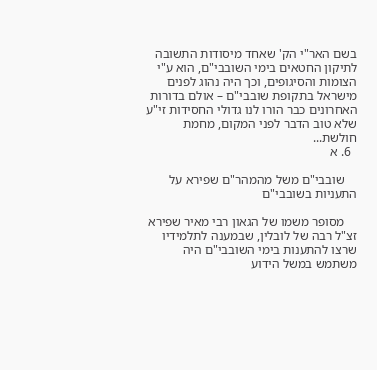בשם האר"י הק' שאחד מיסודות התשובה לתיקון החטאים בימי השובבי"ם, הוא ע"י הצומות והסיגופים, וכך היה נהוג לפנים מישראל בתקופת שובבי"ם – אולם בדורות האחרונים כבר הורו לנו גדולי החסידות זי"ע שלא טוב הדבר לפני המקום, מחמת חולשת...
  6. א

    שובבי"ם משל מהמהר"ם שפירא על התעניות בשובבי"ם

    מסופר משמו של הגאון רבי מאיר שפירא זצ"ל רבה של לובלין, שבמענה לתלמידיו שרצו להתענות בימי השובבי"ם היה משתמש במשל הידוע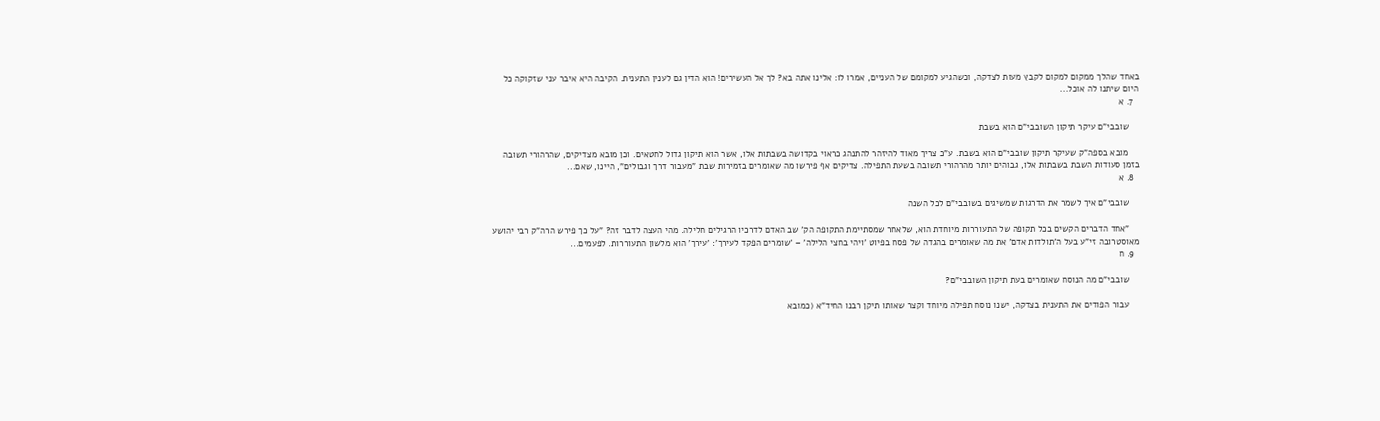באחד שהלך ממקום למקום לקבץ מעות לצדקה, וכשהגיע למקומם של העניים, אמרו לו: אלינו אתה בא? לך אל העשירים! הוא הדין גם לענין התענית. הקיבה היא איבר עני שזקוקה כל היום שיתנו לה אוכל...
  7. א

    שובבי"ם עיקר תיקון השובבי"ם הוא בשבת

    מובא בספה"ק שעיקר תיקון שובבי"ם הוא בשבת. ע"כ צריך מאוד להיזהר להתנהג כראוי בקדושה בשבתות אלו, אשר הוא תיקון גדול לחטאים. וכן מובא מצדיקים, שהרהורי תשובה בזמן סעודות השבת בשבתות אלו, גבוהים יותר מהרהורי תשובה בשעת התפילה. צדיקים אף פירשו מה שאומרים בזמירות שבת "מעבור דרך וגבולים", היינו, שאם...
  8. א

    שובבי"ם איך לשמר את הדרגות שמשיגים בשובבי"ם לכל השנה

    "אחד הדברים הקשים בכל תקופה של התעוררות מיוחדת הוא, שלאחר שמסתיימת התקופה הק' שב האדם לדרכיו הרגילים חלילה. מהי העצה לדבר זה? "על כך פירש הרה"ק רבי יהושע מאוסטרובה זי"ע בעל ה'תולדות אדם' את מה שאומרים בהגדה של פסח בפיוט 'ויהי בחצי הלילה' – 'שומרים הפקד לעירך': 'עירך' הוא מלשון התעוררות. לפעמים...
  9. ח

    שובבי"ם מה הנוסח שאומרים בעת תיקון השובבי"ם?

    עבור הפודים את התענית בצדקה, ישנו נוסח תפילה מיוחד וקצר שאותו תיקן רבנו החיד"א (כמובא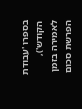בספרו 'עבודת הקודש'), לאמירה בזמן הפרשת סכום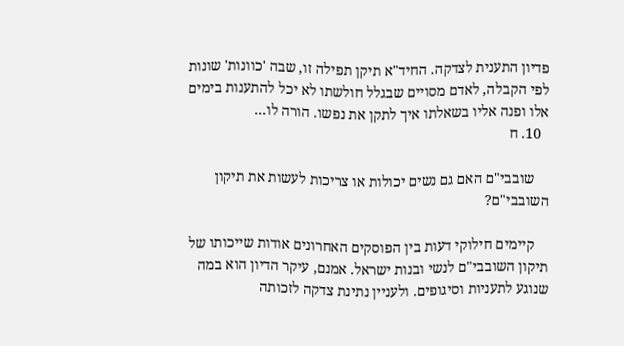פדיון התענית לצדקה. החיד"א תיקן תפילה זו, שבה 'כוונות' שונות לפי הקבלה, לאדם מסויים שבגלל חולשתו לא יכל להתענות בימים אלו ופנה אליו בשאלתו איך לתקן את נפשו. הורה לו...
  10. ח

    שובבי"ם האם גם נשים יכולות או צריכות לעשות את תיקון השובבי"ם?

    קיימים חילוקי דעות בין הפוסקים האחרונים אודות שייכותו של תיקון השובבי"ם לנשי ובנות ישראל. אמנם, עיקר הדיון הוא במה שנוגע לתעניות וסיגופים. ולעניין נתינת צדקה לזכותה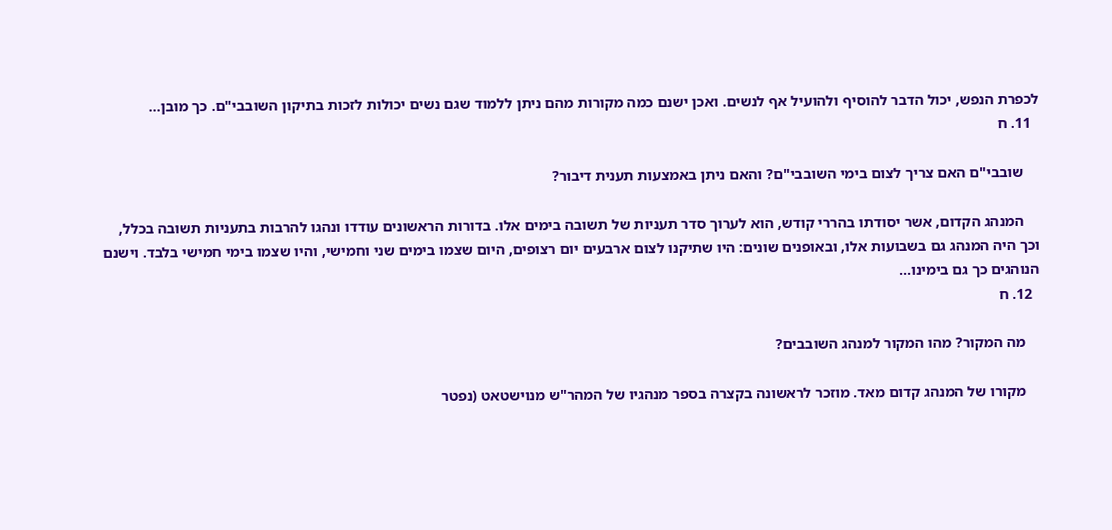לכפרת הנפש, יכול הדבר להוסיף ולהועיל אף לנשים. ואכן ישנם כמה מקורות מהם ניתן ללמוד שגם נשים יכולות לזכות בתיקון השובבי"ם. כך מובן...
  11. ח

    שובבי"ם האם צריך לצום בימי השובבי"ם? והאם ניתן באמצעות תענית דיבור?

    המנהג הקדום, אשר יסודתו בהררי קודש, הוא לערוך סדר תעניות של תשובה בימים אלו. בדורות הראשונים עודדו ונהגו להרבות בתעניות תשובה בכלל, וכך היה המנהג גם בשבועות אלו, ובאופנים שונים: היו שתיקנו לצום ארבעים יום רצופים, היום שצמו בימים שני וחמישי, והיו שצמו בימי חמישי בלבד. וישנם הנוהגים כך גם בימינו...
  12. ח

    מה המקור? מהו המקור למנהג השובבים?

    מקורו של המנהג קדום מאד. מוזכר לראשונה בקצרה בספר מנהגיו של המהר"ש מנוישטאט (נפטר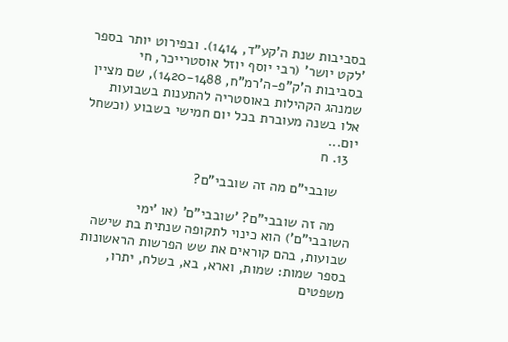בסביבות שנת ה'קע"ד, 1414). ובפירוט יותר בספר 'לקט יושר' (רבי יוסף יוזל אוסטרייכר, חי בסביבות ה'ק"פ-ה'רמ"ח, 1420-1488), שם מציין שמנהג הקהילות באוסטריה להתענות בשבועות אלו בשנה מעוברת בכל יום חמישי בשבוע (וכשחל יום...
  13. ח

    שובבי"ם מה זה שובבי"ם?

    מה זה שובבי"ם? 'שובבי"ם' (או 'ימי השובבי"ם') הוא כינוי לתקופה שנתית בת שישה שבועות, בהם קוראים את שש הפרשות הראשונות בספר שמות: שמות, וארא, בא, בשלח, יתרו, משפטים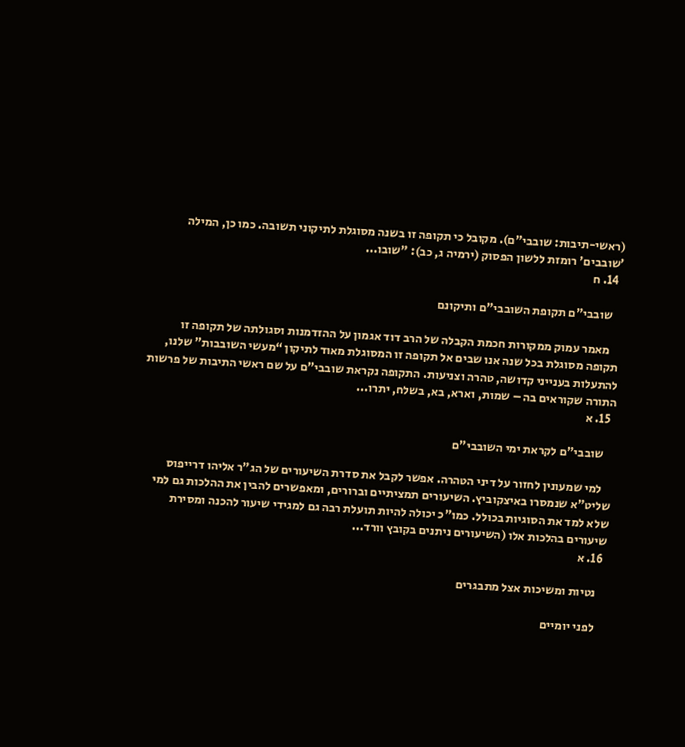(ראשי-תיבות: שובבי"ם). מקובל כי תקופה זו בשנה מסוגלת לתיקוני תשובה. כמו כן, המילה 'שובבים' רומזת ללשון הפסוק (ירמיה ג, כב): "שובו...
  14. ח

    שובבי"ם תקופת השובבי"ם ותיקונם

    מאמר עמוק ממקורות חכמת הקבלה של הרב דוד אגמון על ההזדמנות וסגולתה של תקופה זו תקופה מסוגלת בכל שנה אנו שבים אל תקופה זו המסוגלת מאוד לתיקון “מעשי השובבות” שלנו, להתעלות בענייני קדושה, טהרה וצניעות. התקופה נקראת שובבי”ם על שם ראשי התיבות של פרשות התורה שקוראים בה – שמות, וארא, בא, בשלח, יתרו...
  15. א

    שובבי"ם לקראת ימי השובבי"ם

    למי שמעונין לחזור על דיני הטהרה. אפשר לקבל את סדרת השיעורים של הג"ר אליהו דרייפוס שליט"א שנמסרו באיצקוביץ. השיעורים תמציתיים וברורים, ומאפשרים להבין את ההלכות גם למי שלא למד את הסוגיות בכולל. כמו"כ יכולה להיות תועלת רבה גם למגידי שיעור להכנה ומסירת שיעורים בהלכות אלו (השיעורים ניתנים בקובץ וורד...
  16. א

    נטיות ומשיכות אצל מתבגרים

    לפני יומיים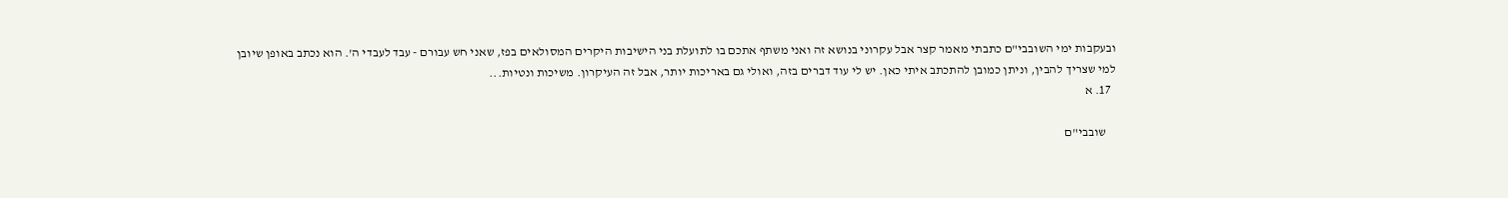ובעקבות ימי השובבי"ם כתבתי מאמר קצר אבל עקרוני בנושא זה ואני משתף אתכם בו לתועלת בני הישיבות היקרים המסולאים בפז, שאני חש עבורם - עבד לעבדי ה'. הוא נכתב באופן שיובן למי שצריך להבין, וניתן כמובן להתכתב איתי כאן. יש לי עוד דברים בזה, ואולי גם באריכות יותר, אבל זה העיקרון. משיכות ונטיות...
  17. א

    שובבי"ם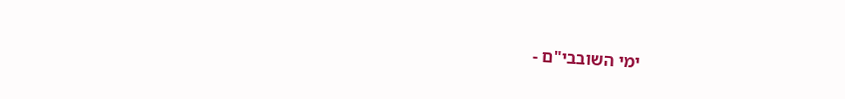ימי השובבי"ם -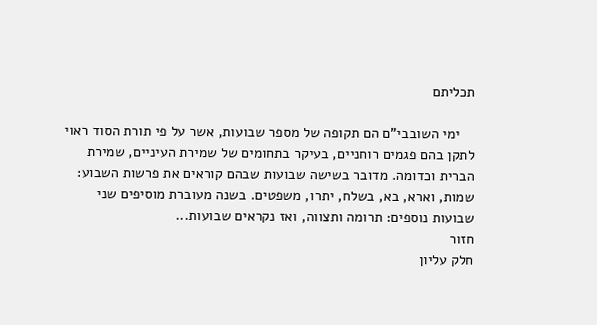תכליתם

    ימי השובבי"ם הם תקופה של מספר שבועות, אשר על פי תורת הסוד ראוי לתקן בהם פגמים רוחניים, בעיקר בתחומים של שמירת העיניים, שמירת הברית וכדומה. מדובר בשישה שבועות שבהם קוראים את פרשות השבוע: שמות, וארא, בא, בשלח, יתרו, משפטים. בשנה מעוברת מוסיפים שני שבועות נוספים: תרומה ותצווה, ואז נקראים שבועות...
חזור
חלק עליון